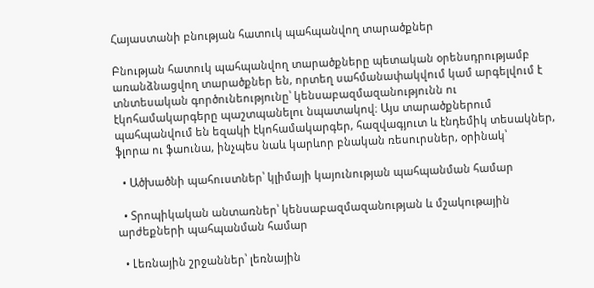Հայաստանի բնության հատուկ պահպանվող տարածքներ

Բնության հատուկ պահպանվող տարածքները պետական օրենսդրությամբ առանձնացվող տարածքներ են, որտեղ սահմանափակվում կամ արգելվում է տնտեսական գործունեությունը՝ կենսաբազմազանությունն ու էկոհամակարգերը պաշտպանելու նպատակով։ Այս տարածքներում պահպանվում են եզակի էկոհամակարգեր, հազվագյուտ և էնդեմիկ տեսակներ, ֆլորա ու ֆաունա, ինչպես նաև կարևոր բնական ռեսուրսներ, օրինակ՝

  • Ածխածնի պահուստներ՝ կլիմայի կայունության պահպանման համար

  • Տրոպիկական անտառներ՝ կենսաբազմազանության և մշակութային արժեքների պահպանման համար

  • Լեռնային շրջաններ՝ լեռնային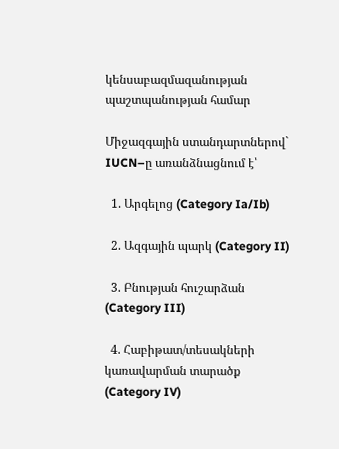կենսաբազմազանության պաշտպանության համար

Միջազգային ստանդարտներով` IUCN–ը առանձնացնում է՝

  1. Արգելոց (Category Ia/Ib)

  2. Ազգային պարկ (Category II)

  3. Բնության հուշարձան (Category III)

  4. Հաբիթատ/տեսակների կառավարման տարածք (Category IV)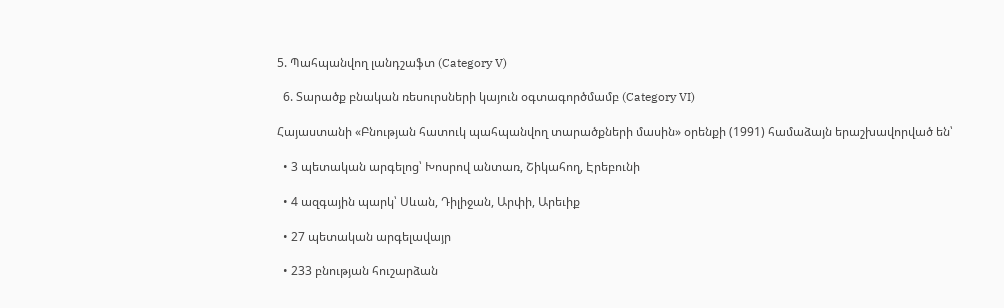5. Պահպանվող լանդշաֆտ (Category V)

  6. Տարածք բնական ռեսուրսների կայուն օգտագործմամբ (Category VI)

Հայաստանի «Բնության հատուկ պահպանվող տարածքների մասին» օրենքի (1991) համաձայն երաշխավորված են՝

  • 3 պետական արգելոց՝ Խոսրով անտառ, Շիկահող, Էրեբունի

  • 4 ազգային պարկ՝ Սևան, Դիլիջան, Արփի, Արեւիք

  • 27 պետական արգելավայր

  • 233 բնության հուշարձան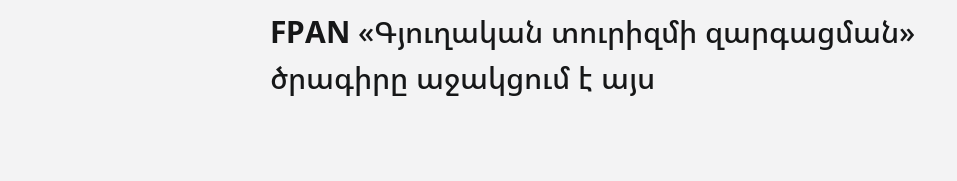FPAN «Գյուղական տուրիզմի զարգացման» ծրագիրը աջակցում է այս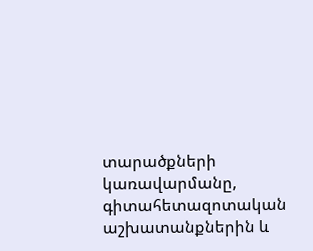տարածքների կառավարմանը, գիտահետազոտական աշխատանքներին և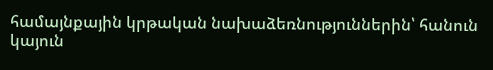համայնքային կրթական նախաձեռնություններին՝ հանուն կայուն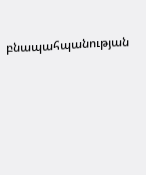բնապահպանության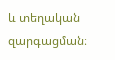և տեղական զարգացման։